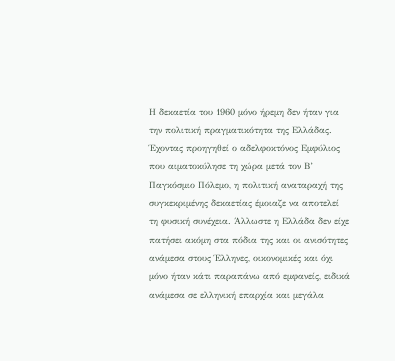Η δεκαετία του 1960 μόνο ήρεμη δεν ήταν για την πολιτική πραγματικότητα της Ελλάδας. Έχοντας προηγηθεί ο αδελφοκτόνος Εμφύλιος που αιματοκύλησε τη χώρα μετά τον Β’ Παγκόσμιο Πόλεμο, η πολιτική αναταραχή της συγκεκριμένης δεκαετίας έμοιαζε να αποτελεί τη φυσική συνέχεια. Άλλωστε η Ελλάδα δεν είχε πατήσει ακόμη στα πόδια της και οι ανισότητες ανάμεσα στους Έλληνες, οικονομικές και όχι μόνο ήταν κάτι παραπάνω από εμφανείς, ειδικά ανάμεσα σε ελληνική επαρχία και μεγάλα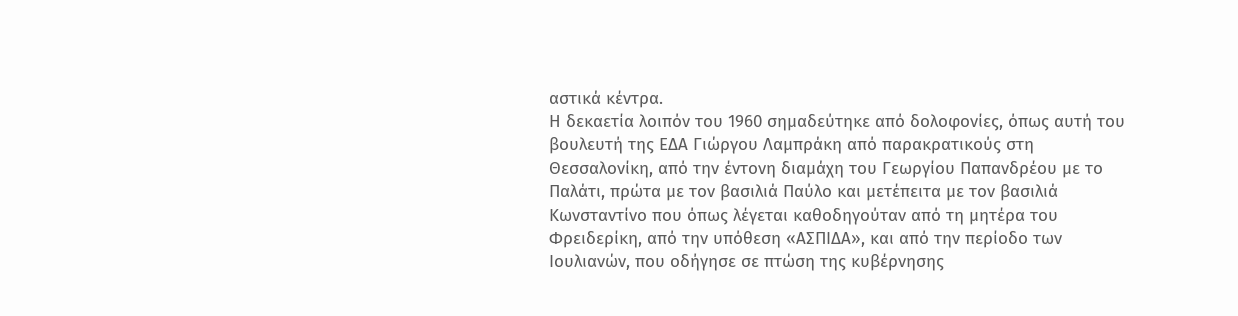αστικά κέντρα.
Η δεκαετία λοιπόν του 1960 σημαδεύτηκε από δολοφονίες, όπως αυτή του βουλευτή της ΕΔΑ Γιώργου Λαμπράκη από παρακρατικούς στη Θεσσαλονίκη, από την έντονη διαμάχη του Γεωργίου Παπανδρέου με το Παλάτι, πρώτα με τον βασιλιά Παύλο και μετέπειτα με τον βασιλιά Κωνσταντίνο που όπως λέγεται καθοδηγούταν από τη μητέρα του Φρειδερίκη, από την υπόθεση «ΑΣΠΙΔΑ», και από την περίοδο των Ιουλιανών, που οδήγησε σε πτώση της κυβέρνησης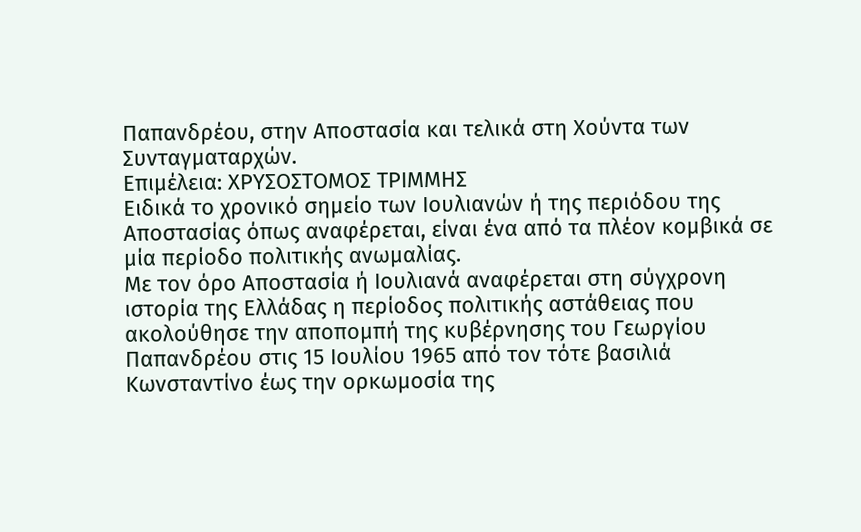Παπανδρέου, στην Αποστασία και τελικά στη Χούντα των Συνταγματαρχών.
Επιμέλεια: ΧΡΥΣOΣΤΟΜΟΣ ΤΡIΜΜΗΣ
Ειδικά το χρονικό σημείο των Ιουλιανών ή της περιόδου της Αποστασίας όπως αναφέρεται, είναι ένα από τα πλέον κομβικά σε μία περίοδο πολιτικής ανωμαλίας.
Με τον όρο Αποστασία ή Ιουλιανά αναφέρεται στη σύγχρονη ιστορία της Ελλάδας η περίοδος πολιτικής αστάθειας που ακολούθησε την αποπομπή της κυβέρνησης του Γεωργίου Παπανδρέου στις 15 Ιουλίου 1965 από τον τότε βασιλιά Κωνσταντίνο έως την ορκωμοσία της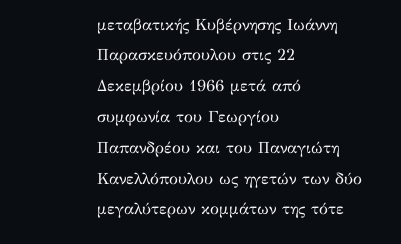μεταβατικής Κυβέρνησης Ιωάννη Παρασκευόπουλου στις 22 Δεκεμβρίου 1966 μετά από συμφωνία του Γεωργίου Παπανδρέου και του Παναγιώτη Κανελλόπουλου ως ηγετών των δύο μεγαλύτερων κομμάτων της τότε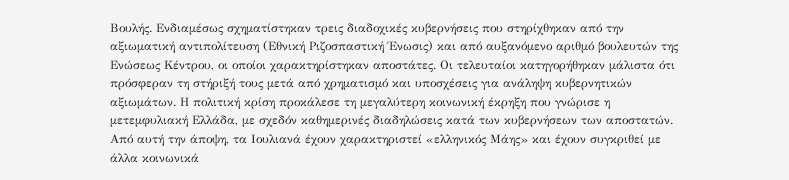Βουλής. Ενδιαμέσως σχηματίστηκαν τρεις διαδοχικές κυβερνήσεις που στηρίχθηκαν από την αξιωματική αντιπολίτευση (Εθνική Ριζοσπαστική Ένωσις) και από αυξανόμενο αριθμό βουλευτών της Ενώσεως Κέντρου, οι οποίοι χαρακτηρίστηκαν αποστάτες. Οι τελευταίοι κατηγορήθηκαν μάλιστα ότι πρόσφεραν τη στήριξή τους μετά από χρηματισμό και υποσχέσεις για ανάληψη κυβερνητικών αξιωμάτων. Η πολιτική κρίση προκάλεσε τη μεγαλύτερη κοινωνική έκρηξη που γνώρισε η μετεμφυλιακή Ελλάδα, με σχεδόν καθημερινές διαδηλώσεις κατά των κυβερνήσεων των αποστατών. Από αυτή την άποψη, τα Ιουλιανά έχουν χαρακτηριστεί «ελληνικός Μάης» και έχουν συγκριθεί με άλλα κοινωνικά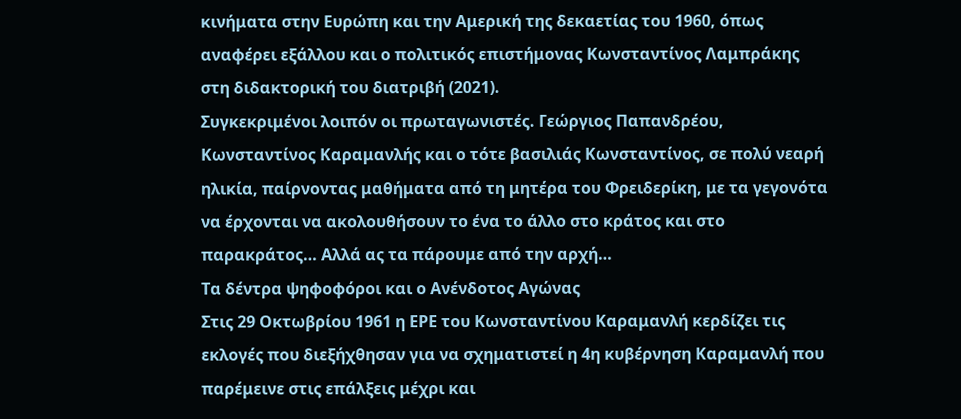κινήματα στην Ευρώπη και την Αμερική της δεκαετίας του 1960, όπως αναφέρει εξάλλου και ο πολιτικός επιστήμονας Κωνσταντίνος Λαμπράκης στη διδακτορική του διατριβή (2021).
Συγκεκριμένοι λοιπόν οι πρωταγωνιστές. Γεώργιος Παπανδρέου, Κωνσταντίνος Καραμανλής και ο τότε βασιλιάς Κωνσταντίνος, σε πολύ νεαρή ηλικία, παίρνοντας μαθήματα από τη μητέρα του Φρειδερίκη, με τα γεγονότα να έρχονται να ακολουθήσουν το ένα το άλλο στο κράτος και στο παρακράτος… Αλλά ας τα πάρουμε από την αρχή…
Τα δέντρα ψηφοφόροι και ο Ανένδοτος Αγώνας
Στις 29 Οκτωβρίου 1961 η ΕΡΕ του Κωνσταντίνου Καραμανλή κερδίζει τις εκλογές που διεξήχθησαν για να σχηματιστεί η 4η κυβέρνηση Καραμανλή που παρέμεινε στις επάλξεις μέχρι και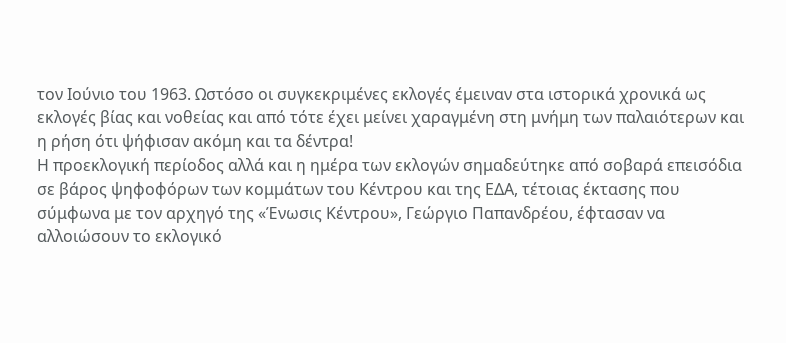τον Ιούνιο του 1963. Ωστόσο οι συγκεκριμένες εκλογές έμειναν στα ιστορικά χρονικά ως εκλογές βίας και νοθείας και από τότε έχει μείνει χαραγμένη στη μνήμη των παλαιότερων και η ρήση ότι ψήφισαν ακόμη και τα δέντρα!
Η προεκλογική περίοδος αλλά και η ημέρα των εκλογών σημαδεύτηκε από σοβαρά επεισόδια σε βάρος ψηφοφόρων των κομμάτων του Κέντρου και της ΕΔΑ, τέτοιας έκτασης που σύμφωνα με τον αρχηγό της «Ένωσις Κέντρου», Γεώργιο Παπανδρέου, έφτασαν να αλλοιώσουν το εκλογικό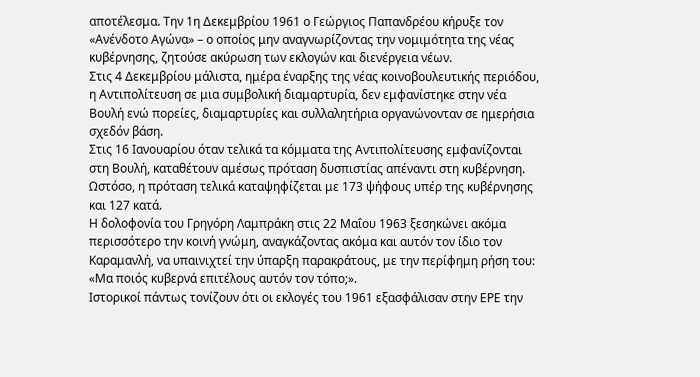αποτέλεσμα. Την 1η Δεκεμβρίου 1961 ο Γεώργιος Παπανδρέου κήρυξε τον «Ανένδοτο Αγώνα» – ο οποίος μην αναγνωρίζοντας την νομιμότητα της νέας κυβέρνησης, ζητούσε ακύρωση των εκλογών και διενέργεια νέων.
Στις 4 Δεκεμβρίου μάλιστα, ημέρα έναρξης της νέας κοινοβουλευτικής περιόδου, η Αντιπολίτευση σε μια συμβολική διαμαρτυρία, δεν εμφανίστηκε στην νέα Βουλή ενώ πορείες, διαμαρτυρίες και συλλαλητήρια οργανώνονταν σε ημερήσια σχεδόν βάση.
Στις 16 Ιανουαρίου όταν τελικά τα κόμματα της Αντιπολίτευσης εμφανίζονται στη Βουλή, καταθέτουν αμέσως πρόταση δυσπιστίας απέναντι στη κυβέρνηση.
Ωστόσο, η πρόταση τελικά καταψηφίζεται με 173 ψήφους υπέρ της κυβέρνησης και 127 κατά.
Η δολοφονία του Γρηγόρη Λαμπράκη στις 22 Μαΐου 1963 ξεσηκώνει ακόμα περισσότερο την κοινή γνώμη, αναγκάζοντας ακόμα και αυτόν τον ίδιο τον Καραμανλή, να υπαινιχτεί την ύπαρξη παρακράτους, με την περίφημη ρήση του:
«Μα ποιός κυβερνά επιτέλους αυτόν τον τόπο;».
Ιστορικοί πάντως τονίζουν ότι οι εκλογές του 1961 εξασφάλισαν στην ΕΡΕ την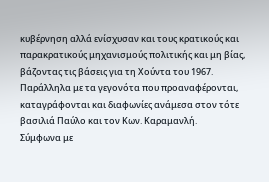κυβέρνηση αλλά ενίσχυσαν και τους κρατικούς και παρακρατικούς μηχανισμούς πολιτικής και μη βίας, βάζοντας τις βάσεις για τη Χούντα του 1967. Παράλληλα με τα γεγονότα που προαναφέρονται, καταγράφονται και διαφωνίες ανάμεσα στον τότε βασιλιά Παύλο και τον Κων. Καραμανλή.
Σύμφωνα με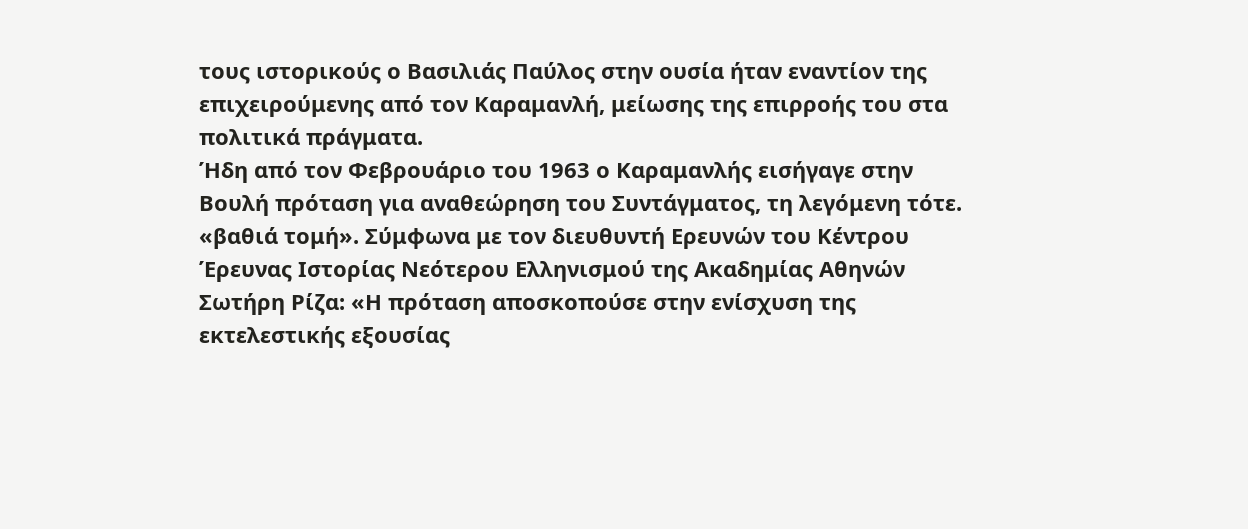τους ιστορικούς ο Βασιλιάς Παύλος στην ουσία ήταν εναντίον της επιχειρούμενης από τον Καραμανλή, μείωσης της επιρροής του στα πολιτικά πράγματα.
Ήδη από τον Φεβρουάριο του 1963 ο Καραμανλής εισήγαγε στην Βουλή πρόταση για αναθεώρηση του Συντάγματος, τη λεγόμενη τότε. «βαθιά τομή». Σύμφωνα με τον διευθυντή Ερευνών του Κέντρου Έρευνας Ιστορίας Νεότερου Ελληνισμού της Ακαδημίας Αθηνών Σωτήρη Ρίζα: «Η πρόταση αποσκοπούσε στην ενίσχυση της εκτελεστικής εξουσίας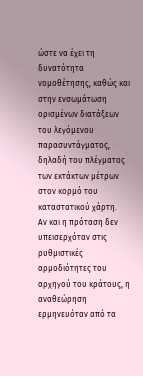ώστε να έχει τη δυνατότητα νομοθέτησης, καθώς και στην ενσωμάτωση ορισμένων διατάξεων του λεγόμενου παρασυντάγματος, δηλαδή του πλέγματος των εκτάκτων μέτρων στον κορμό του καταστατικού χάρτη.
Αν και η πρόταση δεν υπεισερχόταν στις ρυθμιστικές αρμοδιότητες του αρχηγού του κράτους, η αναθεώρηση ερμηνευόταν από τα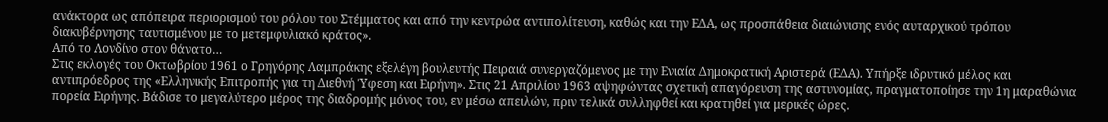ανάκτορα ως απόπειρα περιορισμού του ρόλου του Στέμματος και από την κεντρώα αντιπολίτευση, καθώς και την ΕΔΑ, ως προσπάθεια διαιώνισης ενός αυταρχικού τρόπου διακυβέρνησης ταυτισμένου με το μετεμφυλιακό κράτος».
Από το Λονδίνο στον θάνατο…
Στις εκλογές του Οκτωβρίου 1961 ο Γρηγόρης Λαμπράκης εξελέγη βουλευτής Πειραιά συνεργαζόμενος με την Ενιαία Δημοκρατική Αριστερά (ΕΔΑ). Υπήρξε ιδρυτικό μέλος και αντιπρόεδρος της «Ελληνικής Επιτροπής για τη Διεθνή Ύφεση και Ειρήνη». Στις 21 Απριλίου 1963 αψηφώντας σχετική απαγόρευση της αστυνομίας, πραγματοποίησε την 1η μαραθώνια πορεία Ειρήνης. Βάδισε το μεγαλύτερο μέρος της διαδρομής μόνος του, εν μέσω απειλών, πριν τελικά συλληφθεί και κρατηθεί για μερικές ώρες.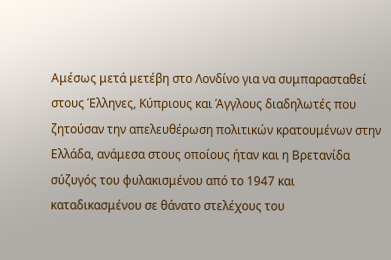Αμέσως μετά μετέβη στο Λονδίνο για να συμπαρασταθεί στους Έλληνες, Κύπριους και Άγγλους διαδηλωτές που ζητούσαν την απελευθέρωση πολιτικών κρατουμένων στην Ελλάδα, ανάμεσα στους οποίους ήταν και η Βρετανίδα σύζυγός του φυλακισμένου από το 1947 και καταδικασμένου σε θάνατο στελέχους του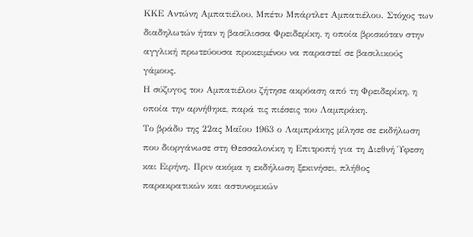ΚΚΕ Αντώνη Αμπατιέλου, Μπέτυ Μπάρτλετ Αμπατιέλου. Στόχος των διαδηλωτών ήταν η βασίλισσα Φρειδερίκη, η οποία βρισκόταν στην αγγλική πρωτεύουσα προκειμένου να παραστεί σε βασιλικούς γάμους.
Η σύζυγος του Αμπατιέλου ζήτησε ακρόαση από τη Φρειδερίκη, η οποία την αρνήθηκε, παρά τις πιέσεις του Λαμπράκη.
Το βράδυ της 22ας Μαΐου 1963 ο Λαμπράκης μίλησε σε εκδήλωση που διοργάνωσε στη Θεσσαλονίκη η Επιτροπή για τη Διεθνή Ύφεση και Ειρήνη. Πριν ακόμα η εκδήλωση ξεκινήσει, πλήθος παρακρατικών και αστυνομικών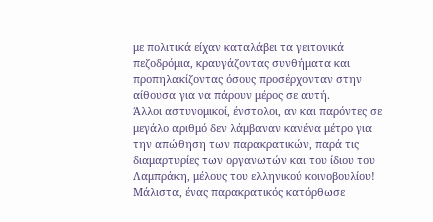με πολιτικά είχαν καταλάβει τα γειτονικά πεζοδρόμια, κραυγάζοντας συνθήματα και προπηλακίζοντας όσους προσέρχονταν στην αίθουσα για να πάρουν μέρος σε αυτή.
Άλλοι αστυνομικοί, ένστολοι, αν και παρόντες σε μεγάλο αριθμό δεν λάμβαναν κανένα μέτρο για την απώθηση των παρακρατικών, παρά τις διαμαρτυρίες των οργανωτών και του ίδιου του Λαμπράκη, μέλους του ελληνικού κοινοβουλίου! Μάλιστα, ένας παρακρατικός κατόρθωσε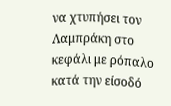να χτυπήσει τον Λαμπράκη στο κεφάλι με ρόπαλο κατά την είσοδό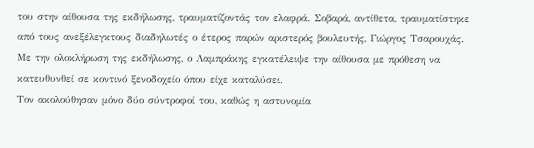του στην αίθουσα της εκδήλωσης, τραυματίζοντάς τον ελαφρά. Σοβαρά, αντίθετα, τραυματίστηκε από τους ανεξέλεγκτους διαδηλωτές ο έτερος παρών αριστερός βουλευτής, Γιώργος Τσαρουχάς.
Με την ολοκλήρωση της εκδήλωσης, ο Λαμπράκης εγκατέλειψε την αίθουσα με πρόθεση να κατευθυνθεί σε κοντινό ξενοδοχείο όπου είχε καταλύσει.
Τον ακολούθησαν μόνο δύο σύντροφοί του, καθώς η αστυνομία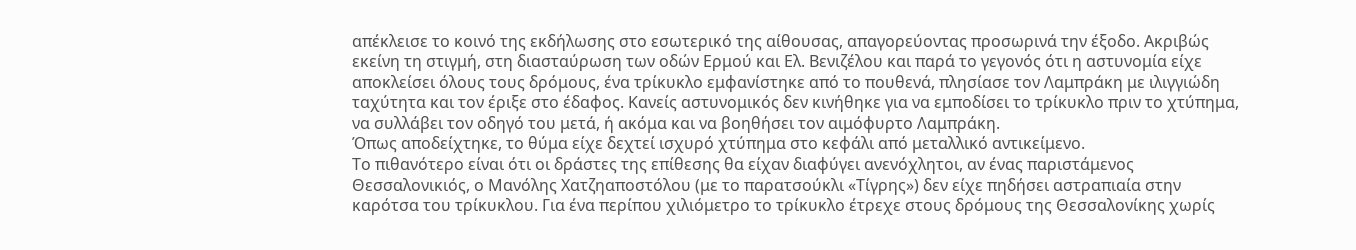απέκλεισε το κοινό της εκδήλωσης στο εσωτερικό της αίθουσας, απαγορεύοντας προσωρινά την έξοδο. Ακριβώς εκείνη τη στιγμή, στη διασταύρωση των οδών Ερμού και Ελ. Βενιζέλου και παρά το γεγονός ότι η αστυνομία είχε αποκλείσει όλους τους δρόμους, ένα τρίκυκλο εμφανίστηκε από το πουθενά, πλησίασε τον Λαμπράκη με ιλιγγιώδη ταχύτητα και τον έριξε στο έδαφος. Κανείς αστυνομικός δεν κινήθηκε για να εμποδίσει το τρίκυκλο πριν το χτύπημα, να συλλάβει τον οδηγό του μετά, ή ακόμα και να βοηθήσει τον αιμόφυρτο Λαμπράκη.
Όπως αποδείχτηκε, το θύμα είχε δεχτεί ισχυρό χτύπημα στο κεφάλι από μεταλλικό αντικείμενο.
Το πιθανότερο είναι ότι οι δράστες της επίθεσης θα είχαν διαφύγει ανενόχλητοι, αν ένας παριστάμενος Θεσσαλονικιός, ο Μανόλης Χατζηαποστόλου (με το παρατσούκλι «Τίγρης») δεν είχε πηδήσει αστραπιαία στην καρότσα του τρίκυκλου. Για ένα περίπου χιλιόμετρο το τρίκυκλο έτρεχε στους δρόμους της Θεσσαλονίκης χωρίς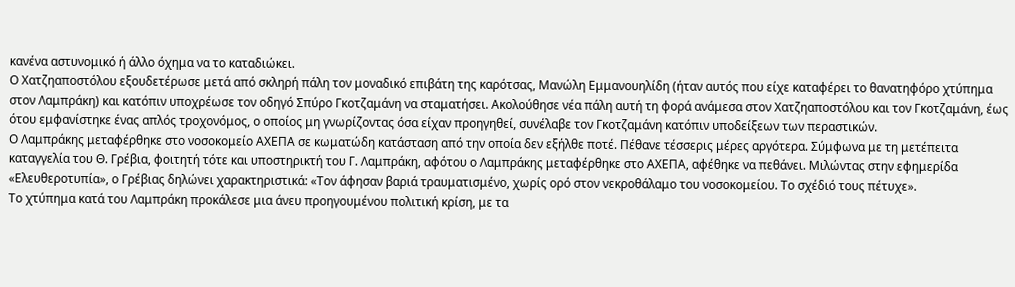κανένα αστυνομικό ή άλλο όχημα να το καταδιώκει.
Ο Χατζηαποστόλου εξουδετέρωσε μετά από σκληρή πάλη τον μοναδικό επιβάτη της καρότσας, Μανώλη Εμμανουηλίδη (ήταν αυτός που είχε καταφέρει το θανατηφόρο χτύπημα στον Λαμπράκη) και κατόπιν υποχρέωσε τον οδηγό Σπύρο Γκοτζαμάνη να σταματήσει. Ακολούθησε νέα πάλη αυτή τη φορά ανάμεσα στον Χατζηαποστόλου και τον Γκοτζαμάνη, έως ότου εμφανίστηκε ένας απλός τροχονόμος, ο οποίος μη γνωρίζοντας όσα είχαν προηγηθεί, συνέλαβε τον Γκοτζαμάνη κατόπιν υποδείξεων των περαστικών.
Ο Λαμπράκης μεταφέρθηκε στο νοσοκομείο ΑΧΕΠΑ σε κωματώδη κατάσταση από την οποία δεν εξήλθε ποτέ. Πέθανε τέσσερις μέρες αργότερα. Σύμφωνα με τη μετέπειτα καταγγελία του Θ. Γρέβια, φοιτητή τότε και υποστηρικτή του Γ. Λαμπράκη, αφότου ο Λαμπράκης μεταφέρθηκε στο ΑΧΕΠΑ, αφέθηκε να πεθάνει. Μιλώντας στην εφημερίδα «Ελευθεροτυπία», ο Γρέβιας δηλώνει χαρακτηριστικά: «Τον άφησαν βαριά τραυματισμένο, χωρίς ορό στον νεκροθάλαμο του νοσοκομείου. Το σχέδιό τους πέτυχε».
Το χτύπημα κατά του Λαμπράκη προκάλεσε μια άνευ προηγουμένου πολιτική κρίση, με τα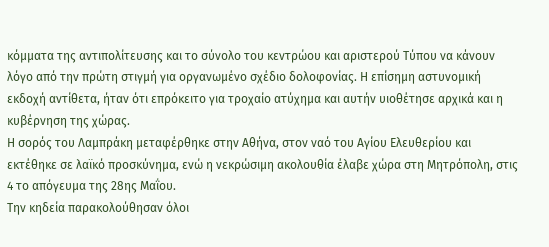κόμματα της αντιπολίτευσης και το σύνολο του κεντρώου και αριστερού Τύπου να κάνουν λόγο από την πρώτη στιγμή για οργανωμένο σχέδιο δολοφονίας. Η επίσημη αστυνομική εκδοχή αντίθετα, ήταν ότι επρόκειτο για τροχαίο ατύχημα και αυτήν υιοθέτησε αρχικά και η κυβέρνηση της χώρας.
Η σορός του Λαμπράκη μεταφέρθηκε στην Αθήνα, στον ναό του Αγίου Ελευθερίου και εκτέθηκε σε λαϊκό προσκύνημα, ενώ η νεκρώσιμη ακολουθία έλαβε χώρα στη Μητρόπολη, στις 4 το απόγευμα της 28ης Μαΐου.
Την κηδεία παρακολούθησαν όλοι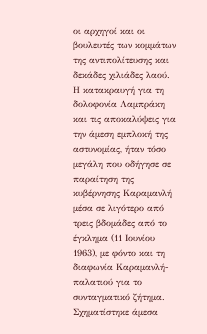οι αρχηγοί και οι βουλευτές των κομμάτων της αντιπολίτευσης και δεκάδες χιλιάδες λαού.
Η κατακραυγή για τη δολοφονία Λαμπράκη και τις αποκαλύψεις για την άμεση εμπλοκή της αστυνομίας, ήταν τόσο μεγάλη που οδήγησε σε παραίτηση της κυβέρνησης Καραμανλή μέσα σε λιγότερο από τρεις βδομάδες από το έγκλημα (11 Ιουνίου 1963), με φόντο και τη διαφωνία Καραμανλή-παλατιού για το συνταγματικό ζήτημα. Σχηματίστηκε άμεσα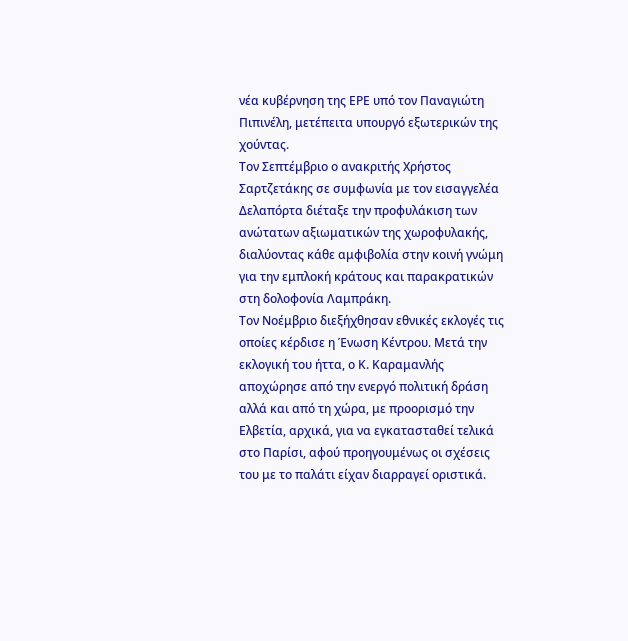νέα κυβέρνηση της ΕΡΕ υπό τον Παναγιώτη Πιπινέλη, μετέπειτα υπουργό εξωτερικών της χούντας.
Τον Σεπτέμβριο ο ανακριτής Χρήστος Σαρτζετάκης σε συμφωνία με τον εισαγγελέα Δελαπόρτα διέταξε την προφυλάκιση των ανώτατων αξιωματικών της χωροφυλακής, διαλύοντας κάθε αμφιβολία στην κοινή γνώμη για την εμπλοκή κράτους και παρακρατικών στη δολοφονία Λαμπράκη.
Τον Νοέμβριο διεξήχθησαν εθνικές εκλογές τις οποίες κέρδισε η Ένωση Κέντρου. Μετά την εκλογική του ήττα, ο Κ. Καραμανλής αποχώρησε από την ενεργό πολιτική δράση αλλά και από τη χώρα, με προορισμό την Ελβετία, αρχικά, για να εγκατασταθεί τελικά στο Παρίσι, αφού προηγουμένως οι σχέσεις του με το παλάτι είχαν διαρραγεί οριστικά.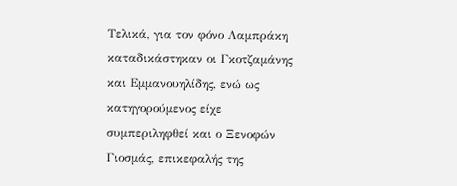Τελικά, για τον φόνο Λαμπράκη καταδικάστηκαν οι Γκοτζαμάνης και Εμμανουηλίδης, ενώ ως κατηγορούμενος είχε συμπεριληφθεί και ο Ξενοφών Γιοσμάς, επικεφαλής της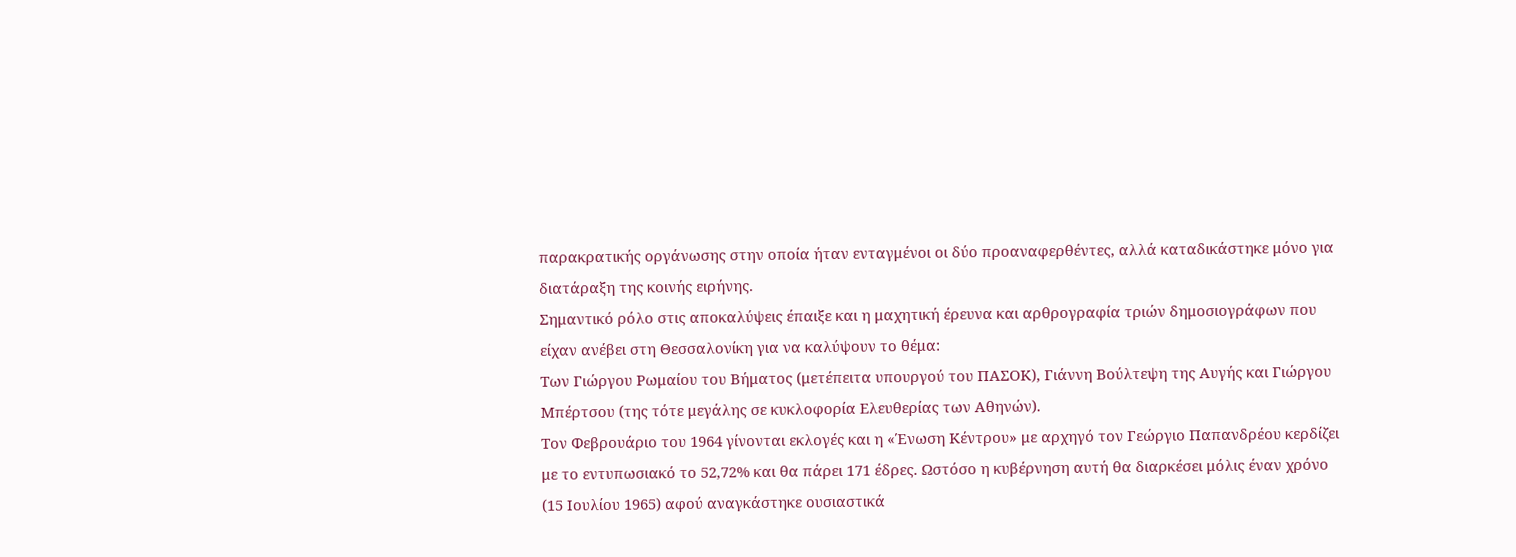παρακρατικής οργάνωσης στην οποία ήταν ενταγμένοι οι δύο προαναφερθέντες, αλλά καταδικάστηκε μόνο για διατάραξη της κοινής ειρήνης.
Σημαντικό ρόλο στις αποκαλύψεις έπαιξε και η μαχητική έρευνα και αρθρογραφία τριών δημοσιογράφων που είχαν ανέβει στη Θεσσαλονίκη για να καλύψουν το θέμα:
Των Γιώργου Ρωμαίου του Βήματος (μετέπειτα υπουργού του ΠΑΣΟΚ), Γιάννη Βούλτεψη της Αυγής και Γιώργου Μπέρτσου (της τότε μεγάλης σε κυκλοφορία Ελευθερίας των Αθηνών).
Τον Φεβρουάριο του 1964 γίνονται εκλογές και η «Ένωση Κέντρου» με αρχηγό τον Γεώργιο Παπανδρέου κερδίζει με το εντυπωσιακό το 52,72% και θα πάρει 171 έδρες. Ωστόσο η κυβέρνηση αυτή θα διαρκέσει μόλις έναν χρόνο (15 Ιουλίου 1965) αφού αναγκάστηκε ουσιαστικά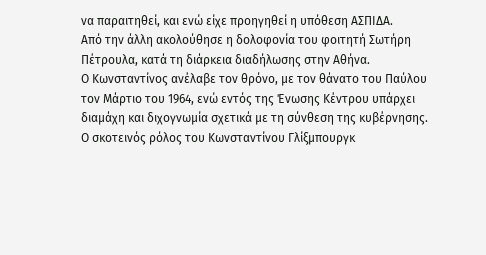να παραιτηθεί, και ενώ είχε προηγηθεί η υπόθεση ΑΣΠΙΔΑ.
Από την άλλη ακολούθησε η δολοφονία του φοιτητή Σωτήρη Πέτρουλα, κατά τη διάρκεια διαδήλωσης στην Αθήνα.
Ο Κωνσταντίνος ανέλαβε τον θρόνο, με τον θάνατο του Παύλου τον Μάρτιο του 1964, ενώ εντός της Ένωσης Κέντρου υπάρχει διαμάχη και διχογνωμία σχετικά με τη σύνθεση της κυβέρνησης.
Ο σκοτεινός ρόλος του Κωνσταντίνου Γλίξμπουργκ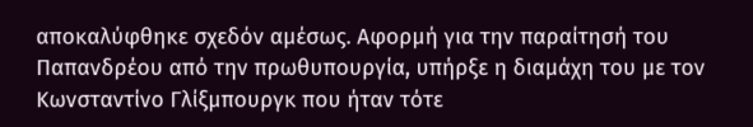αποκαλύφθηκε σχεδόν αμέσως. Αφορμή για την παραίτησή του Παπανδρέου από την πρωθυπουργία, υπήρξε η διαμάχη του με τον Κωνσταντίνο Γλίξμπουργκ που ήταν τότε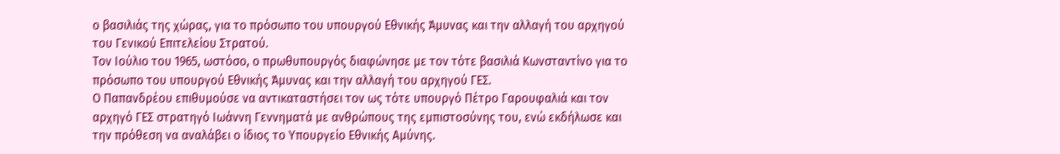ο βασιλιάς της χώρας, για το πρόσωπο του υπουργού Εθνικής Άμυνας και την αλλαγή του αρχηγού του Γενικού Επιτελείου Στρατού.
Τον Ιούλιο του 1965, ωστόσο, ο πρωθυπουργός διαφώνησε με τον τότε βασιλιά Κωνσταντίνο για το πρόσωπο του υπουργού Εθνικής Άμυνας και την αλλαγή του αρχηγού ΓΕΣ.
Ο Παπανδρέου επιθυμούσε να αντικαταστήσει τον ως τότε υπουργό Πέτρο Γαρουφαλιά και τον αρχηγό ΓΕΣ στρατηγό Ιωάννη Γεννηματά με ανθρώπους της εμπιστοσύνης του, ενώ εκδήλωσε και την πρόθεση να αναλάβει ο ίδιος το Υπουργείο Εθνικής Αμύνης.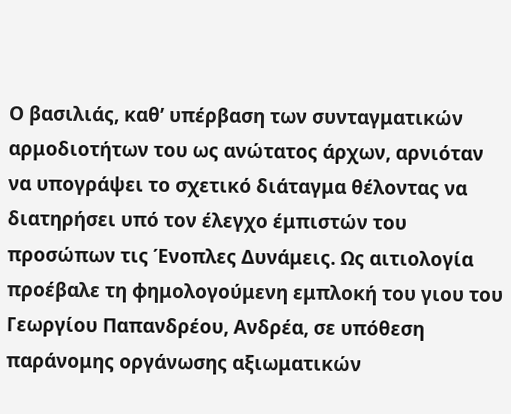Ο βασιλιάς, καθ’ υπέρβαση των συνταγματικών αρμοδιοτήτων του ως ανώτατος άρχων, αρνιόταν να υπογράψει το σχετικό διάταγμα θέλοντας να διατηρήσει υπό τον έλεγχο έμπιστών του προσώπων τις Ένοπλες Δυνάμεις. Ως αιτιολογία προέβαλε τη φημολογούμενη εμπλοκή του γιου του Γεωργίου Παπανδρέου, Ανδρέα, σε υπόθεση παράνομης οργάνωσης αξιωματικών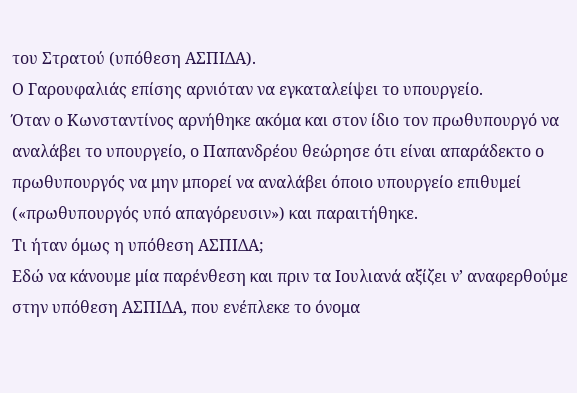του Στρατού (υπόθεση ΑΣΠΙΔΑ).
Ο Γαρουφαλιάς επίσης αρνιόταν να εγκαταλείψει το υπουργείο.
Όταν ο Κωνσταντίνος αρνήθηκε ακόμα και στον ίδιο τον πρωθυπουργό να αναλάβει το υπουργείο, ο Παπανδρέου θεώρησε ότι είναι απαράδεκτο ο πρωθυπουργός να μην μπορεί να αναλάβει όποιο υπουργείο επιθυμεί («πρωθυπουργός υπό απαγόρευσιν») και παραιτήθηκε.
Τι ήταν όμως η υπόθεση ΑΣΠΙΔΑ;
Εδώ να κάνουμε μία παρένθεση και πριν τα Ιουλιανά αξίζει ν’ αναφερθούμε στην υπόθεση ΑΣΠΙΔΑ, που ενέπλεκε το όνομα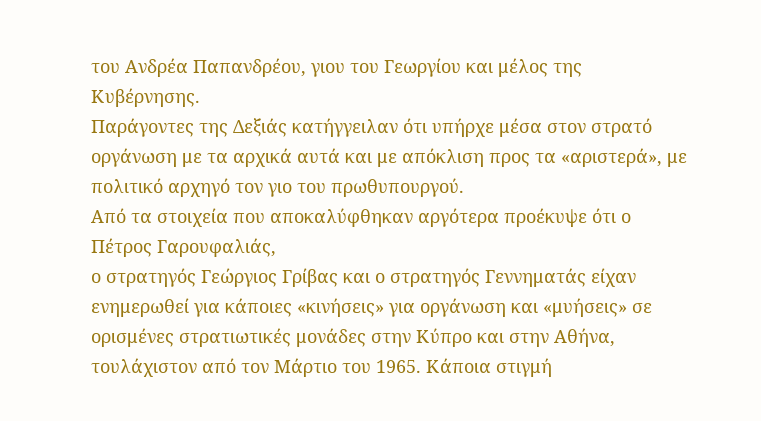του Ανδρέα Παπανδρέου, γιου του Γεωργίου και μέλος της Κυβέρνησης.
Παράγοντες της Δεξιάς κατήγγειλαν ότι υπήρχε μέσα στον στρατό οργάνωση με τα αρχικά αυτά και με απόκλιση προς τα «αριστερά», με πολιτικό αρχηγό τον γιο του πρωθυπουργού.
Από τα στοιχεία που αποκαλύφθηκαν αργότερα προέκυψε ότι ο Πέτρος Γαρουφαλιάς,
ο στρατηγός Γεώργιος Γρίβας και ο στρατηγός Γεννηματάς είχαν ενημερωθεί για κάποιες «κινήσεις» για οργάνωση και «μυήσεις» σε ορισμένες στρατιωτικές μονάδες στην Κύπρο και στην Αθήνα, τουλάχιστον από τον Μάρτιο του 1965. Κάποια στιγμή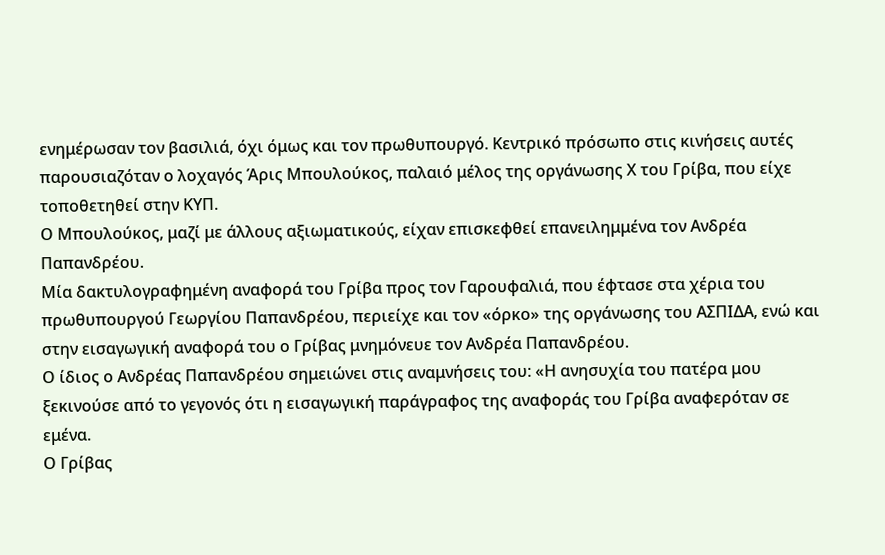ενημέρωσαν τον βασιλιά, όχι όμως και τον πρωθυπουργό. Κεντρικό πρόσωπο στις κινήσεις αυτές παρουσιαζόταν ο λοχαγός Άρις Μπουλούκος, παλαιό μέλος της οργάνωσης Χ του Γρίβα, που είχε τοποθετηθεί στην ΚΥΠ.
Ο Μπουλούκος, μαζί με άλλους αξιωματικούς, είχαν επισκεφθεί επανειλημμένα τον Ανδρέα Παπανδρέου.
Μία δακτυλογραφημένη αναφορά του Γρίβα προς τον Γαρουφαλιά, που έφτασε στα χέρια του πρωθυπουργού Γεωργίου Παπανδρέου, περιείχε και τον «όρκο» της οργάνωσης του ΑΣΠΙΔΑ, ενώ και στην εισαγωγική αναφορά του ο Γρίβας μνημόνευε τον Ανδρέα Παπανδρέου.
Ο ίδιος ο Ανδρέας Παπανδρέου σημειώνει στις αναμνήσεις του: «Η ανησυχία του πατέρα μου ξεκινούσε από το γεγονός ότι η εισαγωγική παράγραφος της αναφοράς του Γρίβα αναφερόταν σε εμένα.
Ο Γρίβας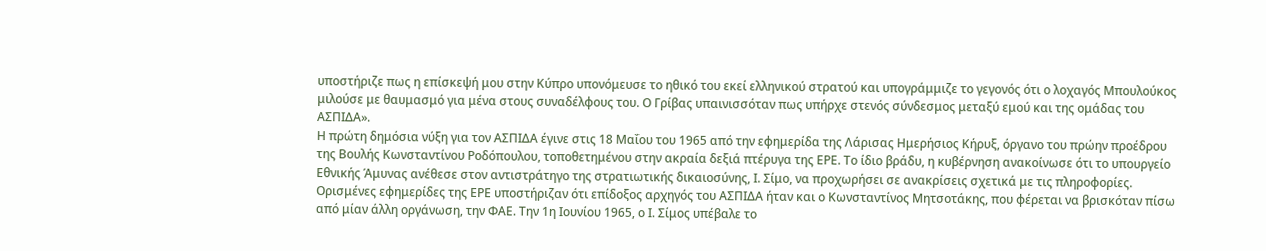υποστήριζε πως η επίσκεψή μου στην Κύπρο υπονόμευσε το ηθικό του εκεί ελληνικού στρατού και υπογράμμιζε το γεγονός ότι ο λοχαγός Μπουλούκος μιλούσε με θαυμασμό για μένα στους συναδέλφους του. Ο Γρίβας υπαινισσόταν πως υπήρχε στενός σύνδεσμος μεταξύ εμού και της ομάδας του ΑΣΠΙΔΑ».
Η πρώτη δημόσια νύξη για τον ΑΣΠΙΔΑ έγινε στις 18 Μαΐου του 1965 από την εφημερίδα της Λάρισας Ημερήσιος Κήρυξ, όργανο του πρώην προέδρου της Βουλής Κωνσταντίνου Ροδόπουλου, τοποθετημένου στην ακραία δεξιά πτέρυγα της ΕΡΕ. Το ίδιο βράδυ, η κυβέρνηση ανακοίνωσε ότι το υπουργείο Εθνικής Άμυνας ανέθεσε στον αντιστράτηγο της στρατιωτικής δικαιοσύνης, Ι. Σίμο, να προχωρήσει σε ανακρίσεις σχετικά με τις πληροφορίες.
Ορισμένες εφημερίδες της ΕΡΕ υποστήριζαν ότι επίδοξος αρχηγός του ΑΣΠΙΔΑ ήταν και ο Κωνσταντίνος Μητσοτάκης, που φέρεται να βρισκόταν πίσω από μίαν άλλη οργάνωση, την ΦΑΕ. Την 1η Ιουνίου 1965, ο Ι. Σίμος υπέβαλε το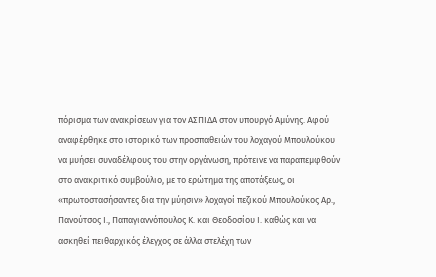πόρισμα των ανακρίσεων για τον ΑΣΠΙΔΑ στον υπουργό Αμύνης. Αφού αναφέρθηκε στο ιστορικό των προσπαθειών του λοχαγού Μπουλούκου να μυήσει συναδέλφους του στην οργάνωση, πρότεινε να παραπεμφθούν στο ανακριτικό συμβούλιο, με το ερώτημα της αποτάξεως, οι «πρωτοστασήσαντες δια την μύησιν» λοχαγοί πεζικού Μπουλούκος Αρ., Πανούτσος Ι., Παπαγιαννόπουλος Κ. και Θεοδοσίου Ι. καθώς και να ασκηθεί πειθαρχικός έλεγχος σε άλλα στελέχη των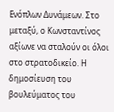Ενόπλων Δυνάμεων. Στο μεταξύ, ο Κωνσταντίνος αξίωνε να σταλούν οι όλοι στο στρατοδικείο. Η δημοσίευση του βουλεύματος του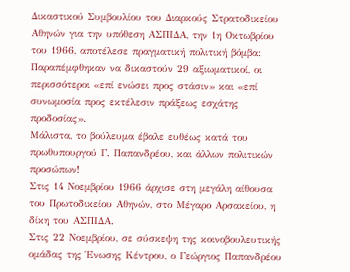Δικαστικού Συμβουλίου του Διαρκούς Στρατοδικείου Αθηνών για την υπόθεση ΑΣΠΙΔΑ, την 1η Οκτωβρίου του 1966, αποτέλεσε πραγματική πολιτική βόμβα: Παραπέμφθηκαν να δικαστούν 29 αξιωματικοί, οι περισσότεροι «επί ενώσει προς στάσιν» και «επί συνωμοσία προς εκτέλεσιν πράξεως εσχάτης προδοσίας».
Μάλιστα, το βούλευμα έβαλε ευθέως κατά του πρωθυπουργού Γ. Παπανδρέου, και άλλων πολιτικών προσώπων!
Στις 14 Νοεμβρίου 1966 άρχισε στη μεγάλη αίθουσα του Πρωτοδικείου Αθηνών, στο Μέγαρο Αρσακείου, η δίκη του ΑΣΠΙΔΑ.
Στις 22 Νοεμβρίου, σε σύσκεψη της κοινοβουλευτικής ομάδας της Ένωσης Κέντρου, ο Γεώργιος Παπανδρέου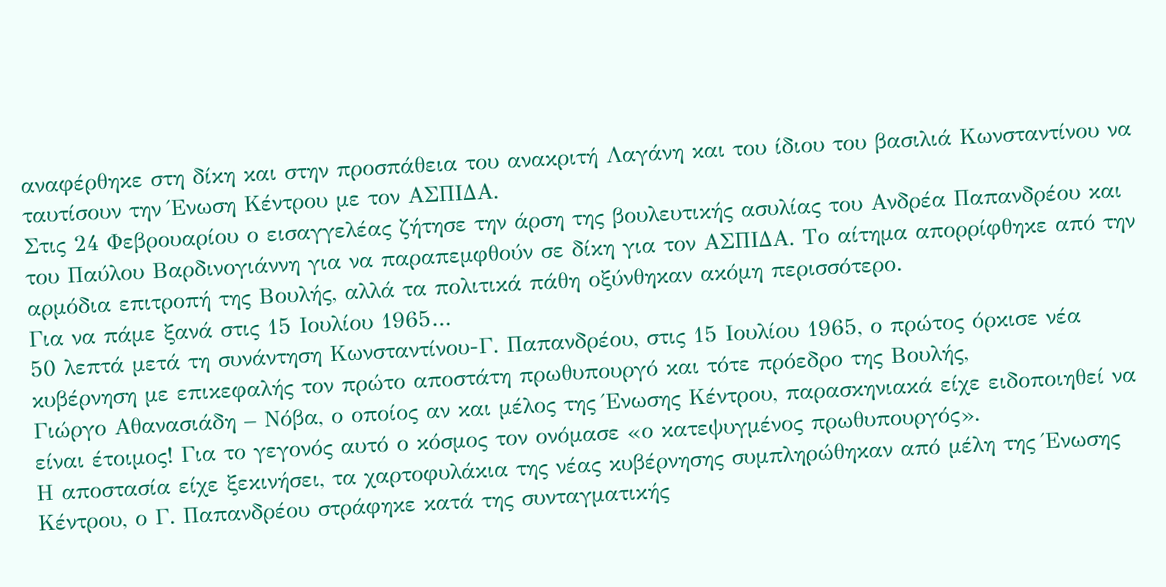αναφέρθηκε στη δίκη και στην προσπάθεια του ανακριτή Λαγάνη και του ίδιου του βασιλιά Κωνσταντίνου να ταυτίσουν την Ένωση Κέντρου με τον ΑΣΠΙΔΑ.
Στις 24 Φεβρουαρίου ο εισαγγελέας ζήτησε την άρση της βουλευτικής ασυλίας του Ανδρέα Παπανδρέου και του Παύλου Βαρδινογιάννη για να παραπεμφθούν σε δίκη για τον ΑΣΠΙΔΑ. Το αίτημα απορρίφθηκε από την αρμόδια επιτροπή της Βουλής, αλλά τα πολιτικά πάθη οξύνθηκαν ακόμη περισσότερο.
Για να πάμε ξανά στις 15 Ιουλίου 1965…
50 λεπτά μετά τη συνάντηση Κωνσταντίνου-Γ. Παπανδρέου, στις 15 Ιουλίου 1965, ο πρώτος όρκισε νέα κυβέρνηση με επικεφαλής τον πρώτο αποστάτη πρωθυπουργό και τότε πρόεδρο της Βουλής,
Γιώργο Αθανασιάδη – Νόβα, ο οποίος αν και μέλος της Ένωσης Κέντρου, παρασκηνιακά είχε ειδοποιηθεί να είναι έτοιμος! Για το γεγονός αυτό ο κόσμος τον ονόμασε «ο κατεψυγμένος πρωθυπουργός».
Η αποστασία είχε ξεκινήσει, τα χαρτοφυλάκια της νέας κυβέρνησης συμπληρώθηκαν από μέλη της Ένωσης Κέντρου, ο Γ. Παπανδρέου στράφηκε κατά της συνταγματικής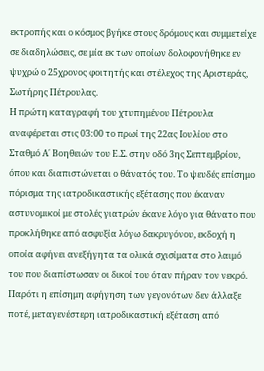εκτροπής και ο κόσμος βγήκε στους δρόμους και συμμετείχε σε διαδηλώσεις, σε μία εκ των οποίων δολοφονήθηκε εν ψυχρώ ο 25χρονος φοιτητής και στέλεχος της Αριστεράς, Σωτήρης Πέτρουλας.
Η πρώτη καταγραφή του χτυπημένου Πέτρουλα αναφέρεται στις 03:00 το πρωί της 22ας Ιουλίου στο Σταθμό Α΄ Βοηθειών του Ε.Σ. στην οδό 3ης Σεπτεμβρίου, όπου και διαπιστώνεται ο θάνατός του. Το ψευδές επίσημο πόρισμα της ιατροδικαστικής εξέτασης που έκαναν αστυνομικοί με στολές γιατρών έκανε λόγο για θάνατο που προκλήθηκε από ασφυξία λόγω δακρυγόνου, εκδοχή η οποία αφήνει ανεξήγητα τα ολικά σχισίματα στο λαιμό του που διαπίστωσαν οι δικοί του όταν πήραν τον νεκρό. Παρότι η επίσημη αφήγηση των γεγονότων δεν άλλαξε ποτέ, μεταγενέστερη ιατροδικαστική εξέταση από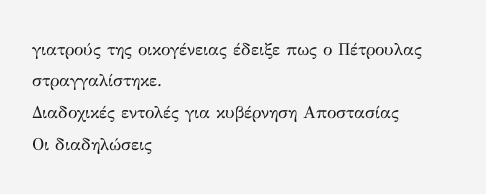γιατρούς της οικογένειας έδειξε πως ο Πέτρουλας στραγγαλίστηκε.
Διαδοχικές εντολές για κυβέρνηση Αποστασίας
Οι διαδηλώσεις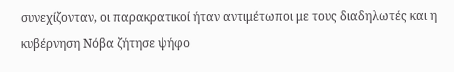συνεχίζονταν, οι παρακρατικοί ήταν αντιμέτωποι με τους διαδηλωτές και η κυβέρνηση Νόβα ζήτησε ψήφο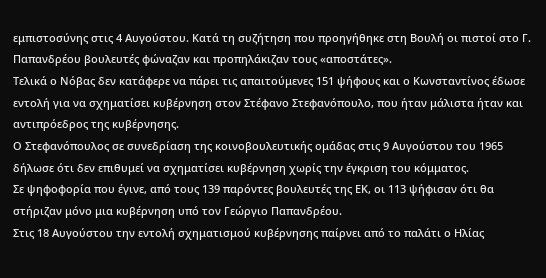εμπιστοσύνης στις 4 Αυγούστου. Κατά τη συζήτηση που προηγήθηκε στη Βουλή οι πιστοί στο Γ. Παπανδρέου βουλευτές φώναζαν και προπηλάκιζαν τους «αποστάτες».
Τελικά ο Νόβας δεν κατάφερε να πάρει τις απαιτούμενες 151 ψήφους και ο Κωνσταντίνος έδωσε εντολή για να σχηματίσει κυβέρνηση στον Στέφανο Στεφανόπουλο, που ήταν μάλιστα ήταν και αντιπρόεδρος της κυβέρνησης.
Ο Στεφανόπουλος σε συνεδρίαση της κοινοβουλευτικής ομάδας στις 9 Αυγούστου του 1965 δήλωσε ότι δεν επιθυμεί να σχηματίσει κυβέρνηση χωρίς την έγκριση του κόμματος.
Σε ψηφοφορία που έγινε, από τους 139 παρόντες βουλευτές της ΕΚ, οι 113 ψήφισαν ότι θα στήριζαν μόνο μια κυβέρνηση υπό τον Γεώργιο Παπανδρέου.
Στις 18 Αυγούστου την εντολή σχηματισμού κυβέρνησης παίρνει από το παλάτι ο Ηλίας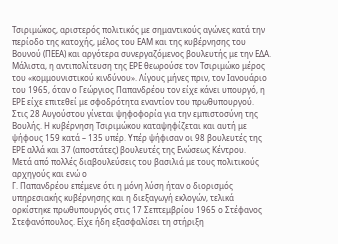Τσιριμώκος, αριστερός πολιτικός με σημαντικούς αγώνες κατά την περίοδο της κατοχής, μέλος του ΕΑΜ και της κυβέρνησης του Βουνού (ΠΕΕΑ) και αργότερα συνεργαζόμενος βουλευτής με την ΕΔΑ. Μάλιστα, η αντιπολίτευση της ΕΡΕ θεωρούσε τον Τσιριμώκο μέρος του «κομμουνιστικού κινδύνου». Λίγους μήνες πριν, τον Ιανουάριο του 1965, όταν ο Γεώργιος Παπανδρέου τον είχε κάνει υπουργό, η ΕΡΕ είχε επιτεθεί με σφοδρότητα εναντίον του πρωθυπουργού.
Στις 28 Αυγούστου γίνεται ψηφοφορία για την εμπιστοσύνη της Βουλής. Η κυβέρνηση Τσιριμώκου καταψηφίζεται και αυτή με ψήφους 159 κατά – 135 υπέρ. Υπέρ ψήφισαν οι 98 βουλευτές της ΕΡΕ αλλά και 37 (αποστάτες) βουλευτές της Ενώσεως Κέντρου.
Μετά από πολλές διαβουλεύσεις του βασιλιά με τους πολιτικούς αρχηγούς και ενώ ο
Γ. Παπανδρέου επέμενε ότι η μόνη λύση ήταν ο διορισμός υπηρεσιακής κυβέρνησης και η διεξαγωγή εκλογών, τελικά ορκίστηκε πρωθυπουργός στις 17 Σεπτεμβρίου 1965 ο Στέφανος Στεφανόπουλος. Είχε ήδη εξασφαλίσει τη στήριξη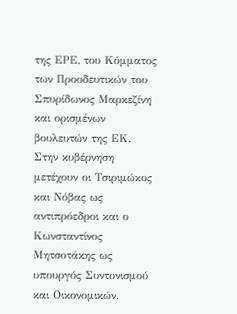της ΕΡΕ, του Κόμματος των Προοδευτικών του Σπυρίδωνος Μαρκεζίνη και ορισμένων βουλευτών της ΕΚ. Στην κυβέρνηση μετέχουν οι Τσιριμώκος και Νόβας ως αντιπρόεδροι και ο Κωνσταντίνος Μητσοτάκης ως υπουργός Συντονισμού και Οικονομικών.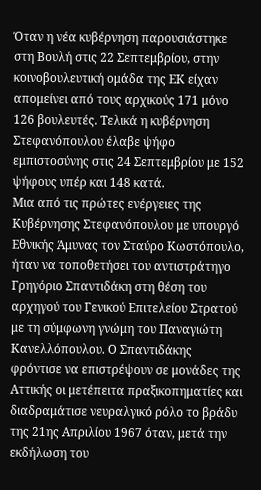Όταν η νέα κυβέρνηση παρουσιάστηκε στη Βουλή στις 22 Σεπτεμβρίου, στην κοινοβουλευτική ομάδα της ΕΚ είχαν απομείνει από τους αρχικούς 171 μόνο 126 βουλευτές. Τελικά η κυβέρνηση Στεφανόπουλου έλαβε ψήφο εμπιστοσύνης στις 24 Σεπτεμβρίου με 152 ψήφους υπέρ και 148 κατά.
Μια από τις πρώτες ενέργειες της Κυβέρνησης Στεφανόπουλου με υπουργό Εθνικής Άμυνας τον Σταύρο Κωστόπουλο, ήταν να τοποθετήσει του αντιστράτηγο Γρηγόριο Σπαντιδάκη στη θέση του αρχηγού του Γενικού Επιτελείου Στρατού με τη σύμφωνη γνώμη του Παναγιώτη Κανελλόπουλου. Ο Σπαντιδάκης φρόντισε να επιστρέψουν σε μονάδες της Αττικής οι μετέπειτα πραξικοπηματίες και διαδραμάτισε νευραλγικό ρόλο το βράδυ της 21ης Απριλίου 1967 όταν, μετά την εκδήλωση του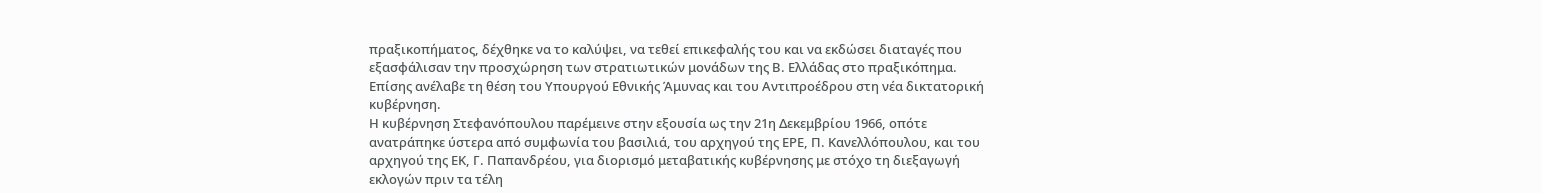πραξικοπήματος, δέχθηκε να το καλύψει, να τεθεί επικεφαλής του και να εκδώσει διαταγές που εξασφάλισαν την προσχώρηση των στρατιωτικών μονάδων της Β. Ελλάδας στο πραξικόπημα.
Επίσης ανέλαβε τη θέση του Υπουργού Εθνικής Άμυνας και του Αντιπροέδρου στη νέα δικτατορική κυβέρνηση.
Η κυβέρνηση Στεφανόπουλου παρέμεινε στην εξουσία ως την 21η Δεκεμβρίου 1966, οπότε ανατράπηκε ύστερα από συμφωνία του βασιλιά, του αρχηγού της ΕΡΕ, Π. Κανελλόπουλου, και του αρχηγού της ΕΚ, Γ. Παπανδρέου, για διορισμό μεταβατικής κυβέρνησης με στόχο τη διεξαγωγή εκλογών πριν τα τέλη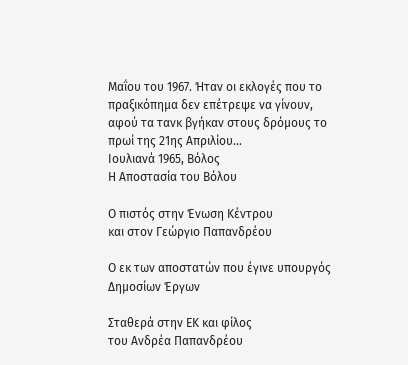Μαΐου του 1967. Ήταν οι εκλογές που το πραξικόπημα δεν επέτρεψε να γίνουν, αφού τα τανκ βγήκαν στους δρόμους το πρωί της 21ης Απριλίου…
Ιουλιανά 1965, Βόλος
Η Αποστασία του Βόλου

Ο πιστός στην Ένωση Κέντρου
και στον Γεώργιο Παπανδρέου

Ο εκ των αποστατών που έγινε υπουργός Δημοσίων Έργων

Σταθερά στην ΕΚ και φίλος
του Ανδρέα Παπανδρέου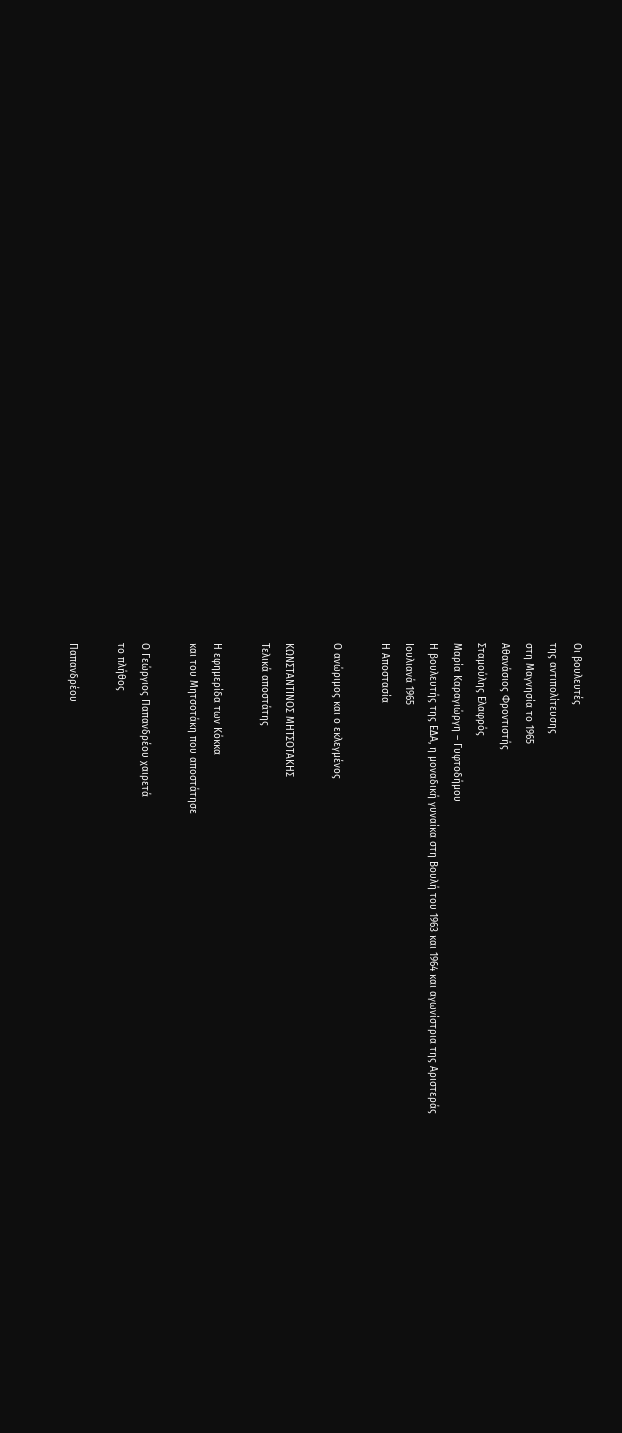Οι βουλευτές
της αντιπολίτευσης
στη Μαγνησία το 1965
Αθανάσιος Φροντιστής
Σταμούλης Ελαφρός
Μαρία Καραγιώργη – Γυφτοδήμου
Η βουλευτής της ΕΔΑ, η μοναδική γυναίκα στη Βουλή του 1963 και 1964 και αγωνίστρια της Αριστεράς
Ιουλιανά 1965
Η Αποστασία

Ο ανώριμος και ο εκλεγμένος

ΚΩΝΣΤΑΝΤΙΝΟΣ ΜΗΤΣΟΤΑΚΗΣ
Τελικά αποστάτης

Η εφημερίδα των Κόκκα
και του Μητσοτάκη που αποστάτησε

Ο Γεώργιος Παπανδρέου χαιρετά
το πλήθος

Παπανδρέου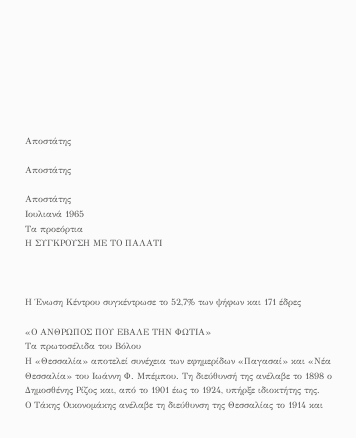Αποστάτης

Αποστάτης

Αποστάτης
Ιουλιανά 1965
Τα προεόρτια
Η ΣΥΓΚΡΟΥΣΗ ΜΕ ΤΟ ΠΑΛΑΤΙ



Η Ένωση Κέντρου συγκέντρωσε το 52,7% των ψήφων και 171 έδρες

«Ο ΑΝΘΡΩΠΟΣ ΠΟΥ ΕΒΑΛΕ ΤΗΝ ΦΩΤΙΑ»
Τα πρωτοσέλιδα του Βόλου
Η «Θεσσαλία» αποτελεί συνέχεια των εφημερίδων «Παγασαί» και «Νέα Θεσσαλία» του Ιωάννη Φ. Μπέμπου. Τη διεύθυνσή της ανέλαβε το 1898 ο Δημοσθένης Ρίζος και, από το 1901 έως το 1924, υπήρξε ιδιοκτήτης της.
Ο Τάκης Οικονομάκης ανέλαβε τη διεύθυνση της Θεσσαλίας το 1914 και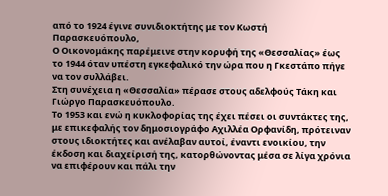από το 1924 έγινε συνιδιοκτήτης με τον Κωστή Παρασκευόπουλο,
Ο Οικονομάκης παρέμεινε στην κορυφή της «Θεσσαλίας» έως το 1944 όταν υπέστη εγκεφαλικό την ώρα που η Γκεστάπο πήγε να τον συλλάβει.
Στη συνέχεια η «Θεσσαλία» πέρασε στους αδελφούς Τάκη και Γιώργο Παρασκευόπουλο.
Το 1953 και ενώ η κυκλοφορίας της έχει πέσει οι συντάκτες της, με επικεφαλής τον δημοσιογράφο Αχιλλέα Ορφανίδη, πρότειναν στους ιδιοκτήτες και ανέλαβαν αυτοί, έναντι ενοικίου, την έκδοση και διαχείρισή της, κατορθώνοντας μέσα σε λίγα χρόνια να επιφέρουν και πάλι την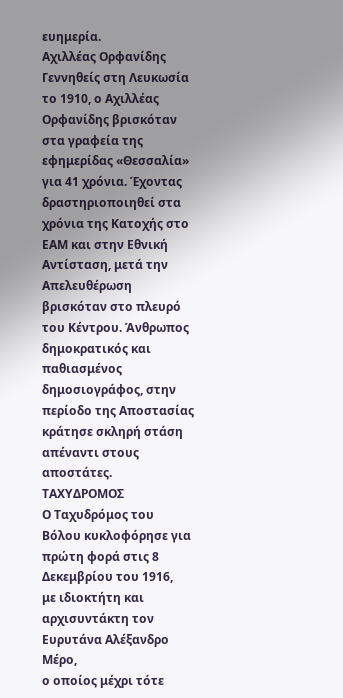ευημερία.
Αχιλλέας Ορφανίδης
Γεννηθείς στη Λευκωσία το 1910, ο Αχιλλέας Ορφανίδης βρισκόταν στα γραφεία της εφημερίδας «Θεσσαλία» για 41 χρόνια. Έχοντας δραστηριοποιηθεί στα χρόνια της Κατοχής στο ΕΑΜ και στην Εθνική Αντίσταση, μετά την Απελευθέρωση βρισκόταν στο πλευρό του Κέντρου. Άνθρωπος δημοκρατικός και παθιασμένος δημοσιογράφος, στην περίοδο της Αποστασίας κράτησε σκληρή στάση απέναντι στους αποστάτες.
ΤΑΧΥΔΡΟΜΟΣ
Ο Ταχυδρόμος του Βόλου κυκλοφόρησε για πρώτη φορά στις 8 Δεκεμβρίου του 1916,
με ιδιοκτήτη και αρχισυντάκτη τον Ευρυτάνα Αλέξανδρο Μέρο,
ο οποίος μέχρι τότε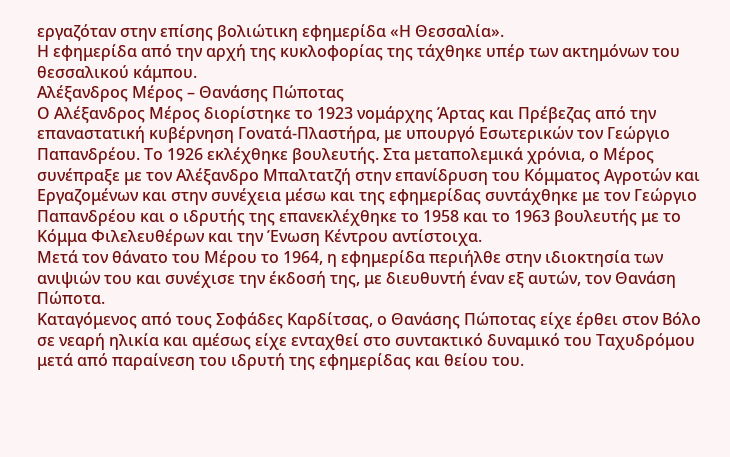εργαζόταν στην επίσης βολιώτικη εφημερίδα «Η Θεσσαλία».
Η εφημερίδα από την αρχή της κυκλοφορίας της τάχθηκε υπέρ των ακτημόνων του θεσσαλικού κάμπου.
Αλέξανδρος Μέρος – Θανάσης Πώποτας
Ο Αλέξανδρος Μέρος διορίστηκε το 1923 νομάρχης Άρτας και Πρέβεζας από την επαναστατική κυβέρνηση Γονατά-Πλαστήρα, με υπουργό Εσωτερικών τον Γεώργιο Παπανδρέου. Το 1926 εκλέχθηκε βουλευτής. Στα μεταπολεμικά χρόνια, ο Μέρος συνέπραξε με τον Αλέξανδρο Μπαλτατζή στην επανίδρυση του Κόμματος Αγροτών και Εργαζομένων και στην συνέχεια μέσω και της εφημερίδας συντάχθηκε με τον Γεώργιο Παπανδρέου και ο ιδρυτής της επανεκλέχθηκε το 1958 και το 1963 βουλευτής με το Κόμμα Φιλελευθέρων και την Ένωση Κέντρου αντίστοιχα.
Μετά τον θάνατο του Μέρου το 1964, η εφημερίδα περιήλθε στην ιδιοκτησία των ανιψιών του και συνέχισε την έκδοσή της, με διευθυντή έναν εξ αυτών, τον Θανάση Πώποτα.
Καταγόμενος από τους Σοφάδες Καρδίτσας, ο Θανάσης Πώποτας είχε έρθει στον Βόλο σε νεαρή ηλικία και αμέσως είχε ενταχθεί στο συντακτικό δυναμικό του Ταχυδρόμου μετά από παραίνεση του ιδρυτή της εφημερίδας και θείου του.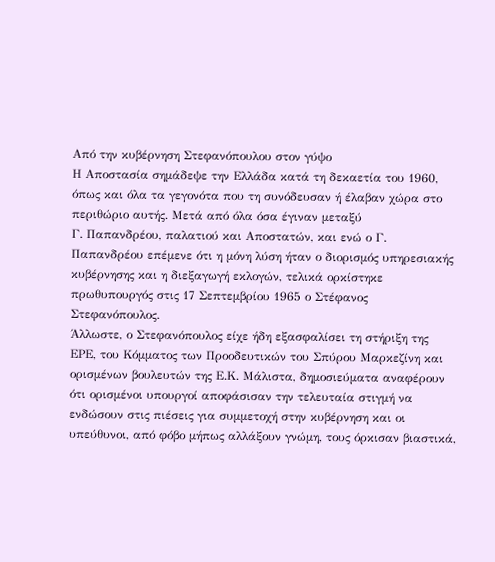Από την κυβέρνηση Στεφανόπουλου στον γύψο
Η Αποστασία σημάδεψε την Ελλάδα κατά τη δεκαετία του 1960, όπως και όλα τα γεγονότα που τη συνόδευσαν ή έλαβαν χώρα στο περιθώριο αυτής. Μετά από όλα όσα έγιναν μεταξύ
Γ. Παπανδρέου, παλατιού και Αποστατών, και ενώ ο Γ. Παπανδρέου επέμενε ότι η μόνη λύση ήταν ο διορισμός υπηρεσιακής κυβέρνησης και η διεξαγωγή εκλογών, τελικά ορκίστηκε πρωθυπουργός στις 17 Σεπτεμβρίου 1965 ο Στέφανος Στεφανόπουλος.
Άλλωστε, ο Στεφανόπουλος είχε ήδη εξασφαλίσει τη στήριξη της ΕΡΕ, του Κόμματος των Προοδευτικών του Σπύρου Μαρκεζίνη και ορισμένων βουλευτών της Ε.Κ. Μάλιστα, δημοσιεύματα αναφέρουν ότι ορισμένοι υπουργοί αποφάσισαν την τελευταία στιγμή να ενδώσουν στις πιέσεις για συμμετοχή στην κυβέρνηση και οι υπεύθυνοι, από φόβο μήπως αλλάξουν γνώμη, τους όρκισαν βιαστικά,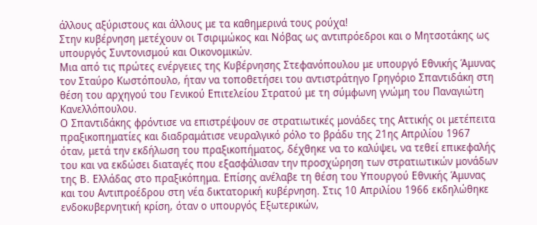άλλους αξύριστους και άλλους με τα καθημερινά τους ρούχα!
Στην κυβέρνηση μετέχουν οι Τσιριμώκος και Νόβας ως αντιπρόεδροι και ο Μητσοτάκης ως υπουργός Συντονισμού και Οικονομικών.
Μια από τις πρώτες ενέργειες της Κυβέρνησης Στεφανόπουλου με υπουργό Εθνικής Άμυνας τον Σταύρο Κωστόπουλο, ήταν να τοποθετήσει του αντιστράτηγο Γρηγόριο Σπαντιδάκη στη θέση του αρχηγού του Γενικού Επιτελείου Στρατού με τη σύμφωνη γνώμη του Παναγιώτη Κανελλόπουλου.
Ο Σπαντιδάκης φρόντισε να επιστρέψουν σε στρατιωτικές μονάδες της Αττικής οι μετέπειτα πραξικοπηματίες και διαδραμάτισε νευραλγικό ρόλο το βράδυ της 21ης Απριλίου 1967 όταν, μετά την εκδήλωση του πραξικοπήματος, δέχθηκε να το καλύψει, να τεθεί επικεφαλής του και να εκδώσει διαταγές που εξασφάλισαν την προσχώρηση των στρατιωτικών μονάδων της Β. Ελλάδας στο πραξικόπημα. Επίσης ανέλαβε τη θέση του Υπουργού Εθνικής Άμυνας και του Αντιπροέδρου στη νέα δικτατορική κυβέρνηση. Στις 10 Απριλίου 1966 εκδηλώθηκε ενδοκυβερνητική κρίση, όταν ο υπουργός Εξωτερικών,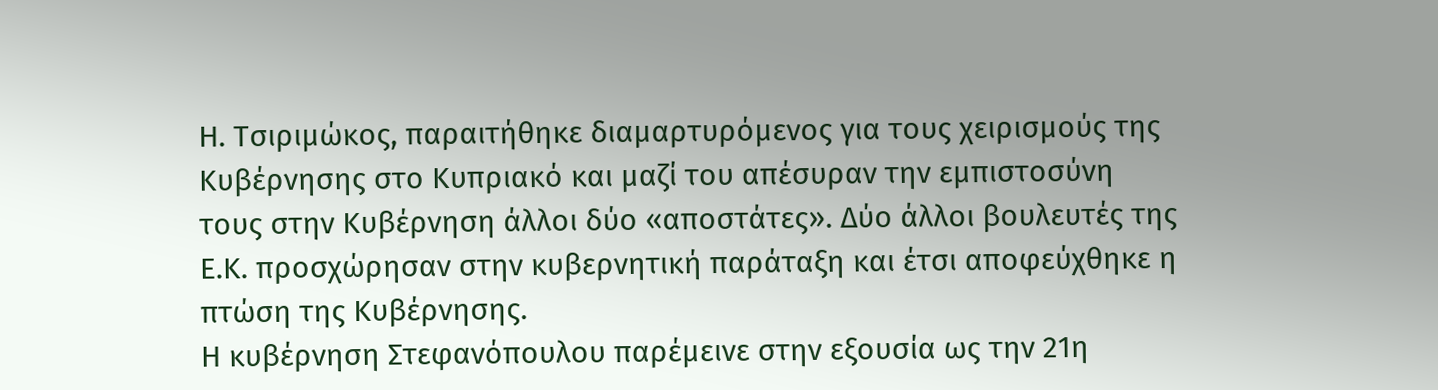Η. Τσιριμώκος, παραιτήθηκε διαμαρτυρόμενος για τους χειρισμούς της Κυβέρνησης στο Κυπριακό και μαζί του απέσυραν την εμπιστοσύνη τους στην Κυβέρνηση άλλοι δύο «αποστάτες». Δύο άλλοι βουλευτές της Ε.Κ. προσχώρησαν στην κυβερνητική παράταξη και έτσι αποφεύχθηκε η πτώση της Κυβέρνησης.
Η κυβέρνηση Στεφανόπουλου παρέμεινε στην εξουσία ως την 21η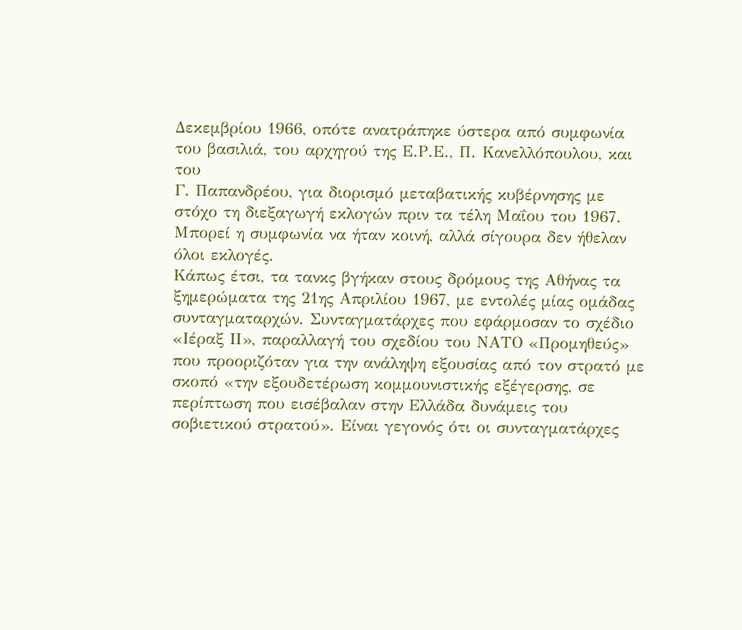Δεκεμβρίου 1966, οπότε ανατράπηκε ύστερα από συμφωνία του βασιλιά, του αρχηγού της Ε.Ρ.Ε., Π. Κανελλόπουλου, και του
Γ. Παπανδρέου, για διορισμό μεταβατικής κυβέρνησης με στόχο τη διεξαγωγή εκλογών πριν τα τέλη Μαΐου του 1967. Μπορεί η συμφωνία να ήταν κοινή, αλλά σίγουρα δεν ήθελαν όλοι εκλογές.
Κάπως έτσι, τα τανκς βγήκαν στους δρόμους της Αθήνας τα ξημερώματα της 21ης Απριλίου 1967, με εντολές μίας ομάδας συνταγματαρχών. Συνταγματάρχες που εφάρμοσαν το σχέδιο «Ιέραξ ΙΙ», παραλλαγή του σχεδίου του ΝΑΤΟ «Προμηθεύς» που προοριζόταν για την ανάληψη εξουσίας από τον στρατό με σκοπό «την εξουδετέρωση κομμουνιστικής εξέγερσης, σε περίπτωση που εισέβαλαν στην Ελλάδα δυνάμεις του σοβιετικού στρατού». Είναι γεγονός ότι οι συνταγματάρχες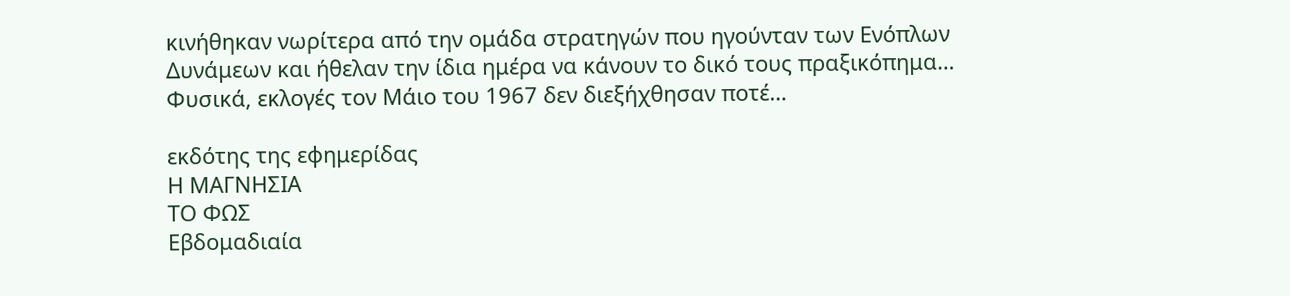κινήθηκαν νωρίτερα από την ομάδα στρατηγών που ηγούνταν των Ενόπλων Δυνάμεων και ήθελαν την ίδια ημέρα να κάνουν το δικό τους πραξικόπημα… Φυσικά, εκλογές τον Μάιο του 1967 δεν διεξήχθησαν ποτέ…

εκδότης της εφημερίδας
Η ΜΑΓΝΗΣΙΑ
ΤΟ ΦΩΣ
Εβδομαδιαία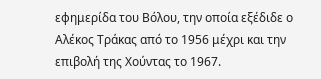εφημερίδα του Βόλου, την οποία εξέδιδε ο Αλέκος Τράκας από το 1956 μέχρι και την επιβολή της Χούντας το 1967.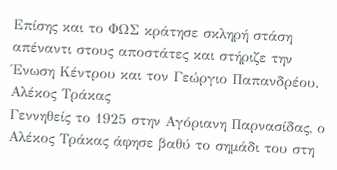Επίσης και το ΦΩΣ κράτησε σκληρή στάση απέναντι στους αποστάτες και στήριζε την Ένωση Κέντρου και τον Γεώργιο Παπανδρέου.
Αλέκος Τράκας
Γεννηθείς το 1925 στην Αγόριανη Παρνασίδας, ο Αλέκος Τράκας άφησε βαθύ το σημάδι του στη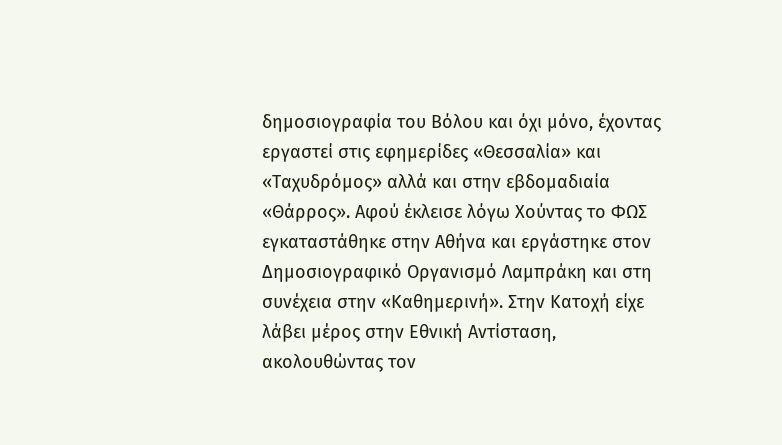δημοσιογραφία του Βόλου και όχι μόνο, έχοντας εργαστεί στις εφημερίδες «Θεσσαλία» και «Ταχυδρόμος» αλλά και στην εβδομαδιαία «Θάρρος». Αφού έκλεισε λόγω Χούντας το ΦΩΣ εγκαταστάθηκε στην Αθήνα και εργάστηκε στον Δημοσιογραφικό Οργανισμό Λαμπράκη και στη συνέχεια στην «Καθημερινή». Στην Κατοχή είχε λάβει μέρος στην Εθνική Αντίσταση, ακολουθώντας τον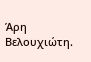Άρη Βελουχιώτη.